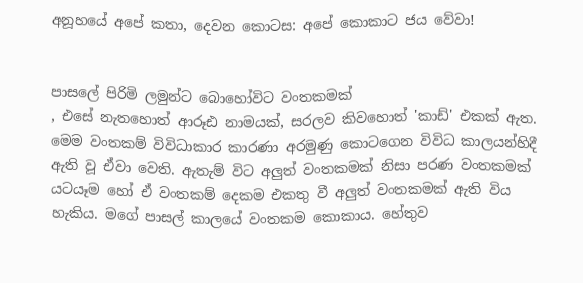අනූහයේ අපේ කතා, දෙවන කොටස: අපේ කොකාට ජය වේවා!


පාසලේ පිරිමි ලමුන්ට බොහෝවිට වංතකමක්
, එසේ නැතහොත් ආරූඪ නාමයක්, සරලව කිවහොත් 'කාඩ්' එකක් ඇත. මෙම වංතකම් විවිධාකාර කාරණා අරමුණු කොටගෙන විවිධ කාලයන්හිදී ඇති වූ ඒවා වෙති. ඇතැම් විට අලුත් වංතකමක් නිසා පරණ වංතකමක් යටයෑම හෝ ඒ වංතකම් දෙකම එකතු වී අලුත් වංතකමක් ඇති විය හැකිය. මගේ පාසල් කාලයේ වංතකම කොකාය. හේතුව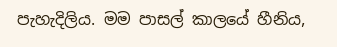පැහැදිලිය. මම පාසල් කාලයේ හීනිය,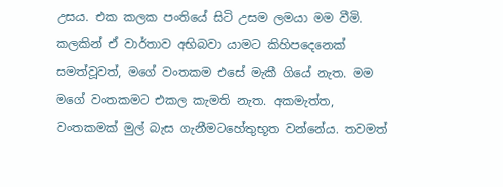උසය. එක කලක පංතියේ සිටි උසම ලමයා මම වීමි. කලකින් ඒ වාර්තාව අභිබවා යාමට කිහිපදෙනෙක් සමත්වූවත්, මගේ වංතකම එසේ මැකී ගියේ නැත. මම මගේ වංතකමට එකල කැමති නැත. අකමැත්ත, වංතකමක් මුල් බැස ගැනීමටහේතුභූත වන්නේය. තවමත්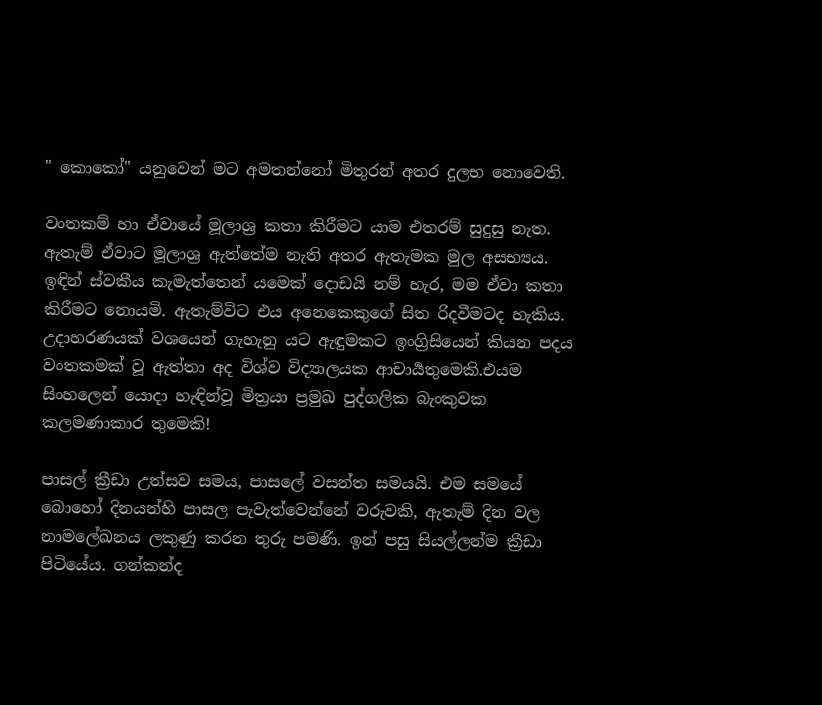" කොකෝ" යනුවෙන් මට අමතන්නෝ මිතුරන් අතර දුලභ නොවෙති.

වංතකම් හා ඒවායේ මූලාශ්‍ර කතා කිරීමට යාම එතරම් සුදුසු නැත. ඇතැම් ඒවාට මූලාශ්‍ර ඇත්තේම නැති අතර ඇතැමක මුල අසභ්‍යය. ඉඳින් ස්වකීය කැමැත්තෙන් යමෙක් දොඩයි නම් හැර, මම ඒවා කතා කිරීමට නොයමි. ඇතැම්විට එය අනෙකෙකුගේ සිත රිදවීමටද හැකිය. උදාහරණයක් වශයෙන් ගැහැනු යට ඇඳුමකට ඉංග්‍රිසියෙන් කියන පදය වංතකමක් වූ ඇත්තා අද විශ්ව විද්‍යාලයක ආචාර්‍යතුමෙකි.එයම සිංහලෙන් යොදා හැඳින්වූ මිත්‍රයා ප්‍රමුඛ පුද්ගලික බැංකුවක කලමණාකාර තුමෙකි!

පාසල් ක්‍රීඩා උත්සව සමය, පාසලේ වසන්ත සමයයි. එම සමයේ බොහෝ දිනයන්හි පාසල පැවැත්වෙන්නේ වරුවකි, ඇතැම් දින වල නාමලේඛනය ලකුණු කරන තුරු පමණි. ඉන් පසු සියල්ලන්ම ක්‍රීඩා පිටියේය. ගන්කන්ද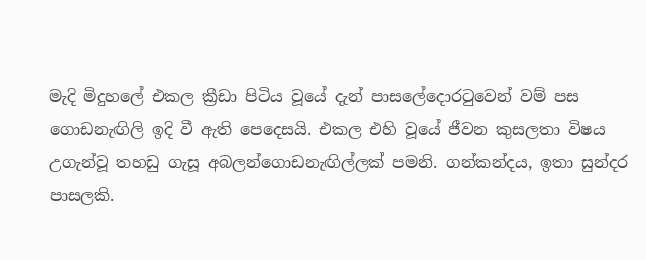මැදි මිදුහලේ එකල ක්‍රීඩා පිටිය වූයේ දැන් පාසලේදොරටුවෙන් වම් පස ගොඩනැඟිලි ඉදි වී ඇති පෙදෙසයි. එකල එහි වූයේ ජීවන කුසලතා විෂය උගැන්වූ තහඩු ගැසූ අබලන්ගොඩනැඟිල්ලක් පමනි. ගන්කන්දය, ඉතා සුන්දර පාසලකි.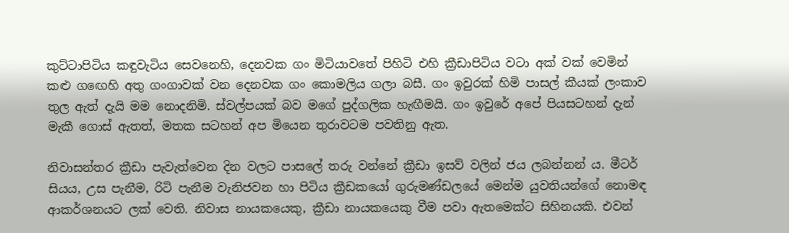කුට්ටාපිටිය කඳුවැටිය සෙවනෙහි, දෙනවක ගං මිටියාවතේ පිහිටි එහි ක්‍රීඩාපිටිය වටා අක් වක් වෙමින් කළු ගඟෙහි අතු ගංගාවක් වන දෙනවක ගං කොමලිය ගලා බසී. ගං ඉවුරක් හිමි පාසල් කීයක් ලංකාව තුල ඇත් දැයි මම නොදනිමි. ස්වල්පයක් බව මගේ පුද්ගලික හැඟීමයි. ගං ඉවුරේ අපේ පියසටහන් දැන් මැකී ගොස් ඇතත්, මතක සටහන් අප මියෙන තුරාවටම පවතිනු ඇත.

නිවාසන්තර ක්‍රීඩා පැවැත්වෙන දින වලට පාසලේ තරු වන්නේ ක්‍රීඩා ඉසව් වලින් ජය ලබන්නන්‍ ය. මීටර් සියය, උස පැනීම, රිටි පැනීම වැනිජවන හා පිටිය ක්‍රීඩකයෝ ගුරුමණ්ඩලයේ මෙන්ම යුවතියන්ගේ නොමඳ ආකර්ශනයට ලක් වෙති. නිවාස නායකයෙකු, ක්‍රීඩා නායකයෙකු වීම පවා ඇතමෙක්ට සිහිනයකි. එවන්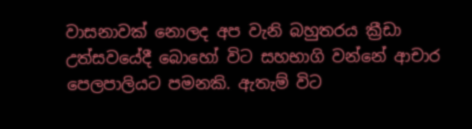වාසනාවක් නොලද අප වැනි බහුතරය ක්‍රීඩා උත්සවයේදී බොහෝ විට සහභාගි වන්නේ ආචාර පෙලපාලියට පමනකි. ඇතැම් විට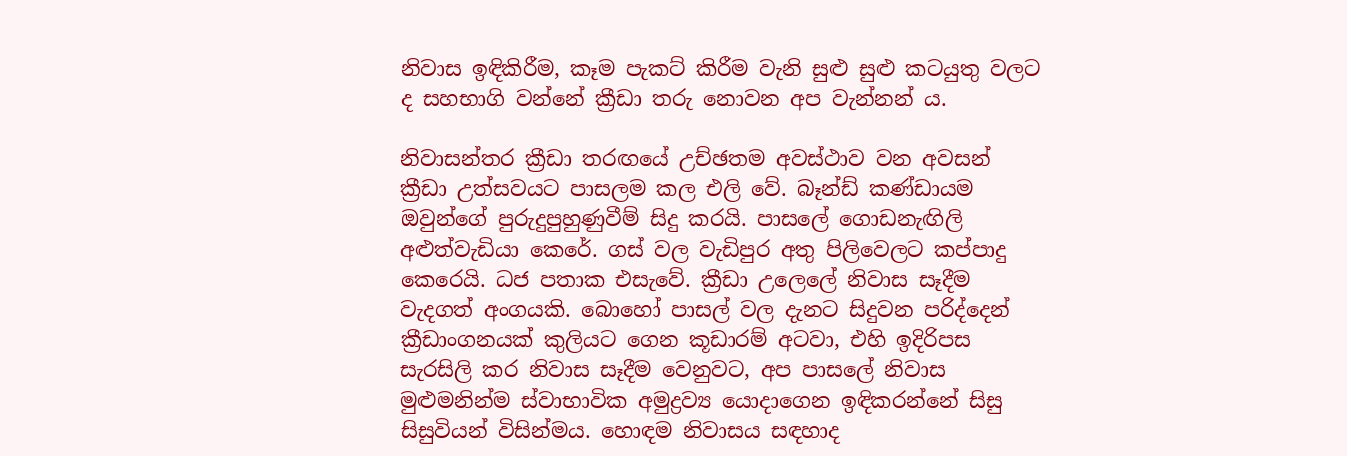නිවාස ඉඳිකිරීම, කෑම පැකට් කිරීම වැනි සුළු සුළු කටයුතු වලට ද සහභාගි වන්නේ ක්‍රීඩා තරු නොවන අප වැන්නන් ය.

නිවාසන්තර ක්‍රීඩා තරඟයේ උච්ඡතම අවස්ථාව වන අවසන් ක්‍රීඩා උත්සවයට පාසලම කල එලි වේ. බෑන්ඩ් කණ්ඩායම ඔවුන්ගේ පුරුදුපුහුණුවීම් සිදු කරයි. පාසලේ ගොඩනැඟිලි අළුත්වැඩියා කෙරේ. ගස් වල වැඩිපුර අතු පිලිවෙලට කප්පාදු කෙරෙයි. ධජ පතාක එසැවේ. ක්‍රීඩා උලෙලේ නිවාස සෑදීම වැදගත් අංගයකි. බොහෝ පාසල් වල දැනට සිදුවන පරිද්දෙන් ක්‍රීඩාංගනයක් කුලියට ගෙන කූඩාරම් අටවා, එහි ඉදිරිපස සැරසිලි කර නිවාස සෑදීම වෙනුවට, අප පාසලේ නිවාස මුළුමනින්ම ස්වාභාවික අමුද්‍රව්‍ය යොදාගෙන ඉඳිකරන්නේ සිසු සිසුවියන් විසින්මය. හොඳම නිවාසය සඳහාද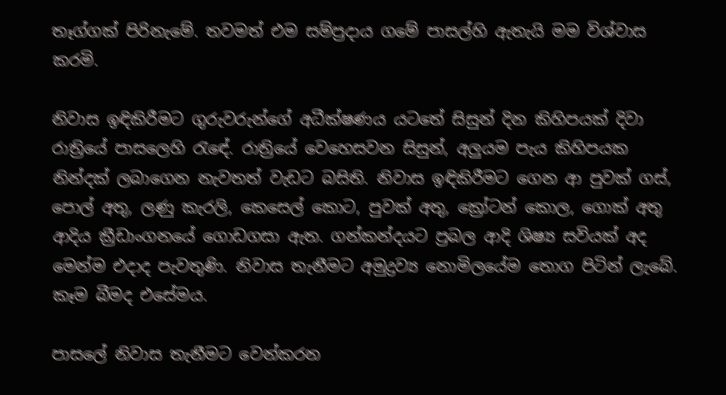තෑග්ගක් පිරිනැමේ. තවමත් එම සම්ප්‍රදාය ගමේ පාසල්හි ඇතැයි මම විශ්වාස කරමි.

නිවාස ඉඳිකිරීමට ගුරුවරුන්ගේ අධීක්ෂණය ‍යටතේ සිසුන් දින කිහිපයක් දිවා රාත්‍රියේ පාසලෙහි රැඳේ. රාත්‍රියේ වෙහෙසවන සිසුන්, අලුයම පැය කිහිපයක නින්දක් ලබාගෙන නැවතත් වැඩට බසිති. නිවාස ඉඳිකිරීමට ගෙන ආ පුවක් ගස්, පොල් අතු, ලණු කැරලි, කෙසෙල් කොට, පුවක් අතු, ක්‍රෝටන් කොල, ගොක් අතු ආදිය ක්‍රීඩාංගනයේ ගොඩගසා ඇත. ගන්කන්දයට ප්‍රබල ආදි ශිෂ්‍ය සවියක් අද මෙන්ම එදාද පැවතුණි. නිවාස තැනීමට අමුද්‍රව්‍ය නොමිලයේම තොග පිටින් ලැබේ. කෑම බීමද එසේමය.

පාසලේ නිවාස තැනීමට වෙන්කරන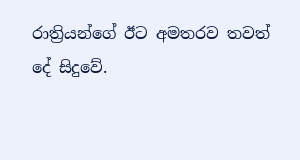රාත්‍රියන්ගේ ඊට අමතරව තවත් දේ සිදුවේ.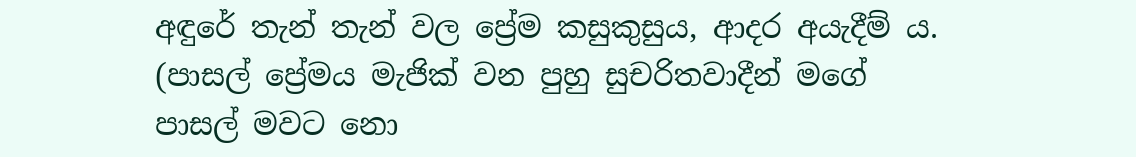අඳුරේ තැන් තැන් වල ප්‍රේම කසුකුසුය, ආදර අයැදීම් ය. (පාසල් ප්‍රේමය මැජික් වන පුහු සුචරිතවාදීන් මගේ පාසල් මවට නො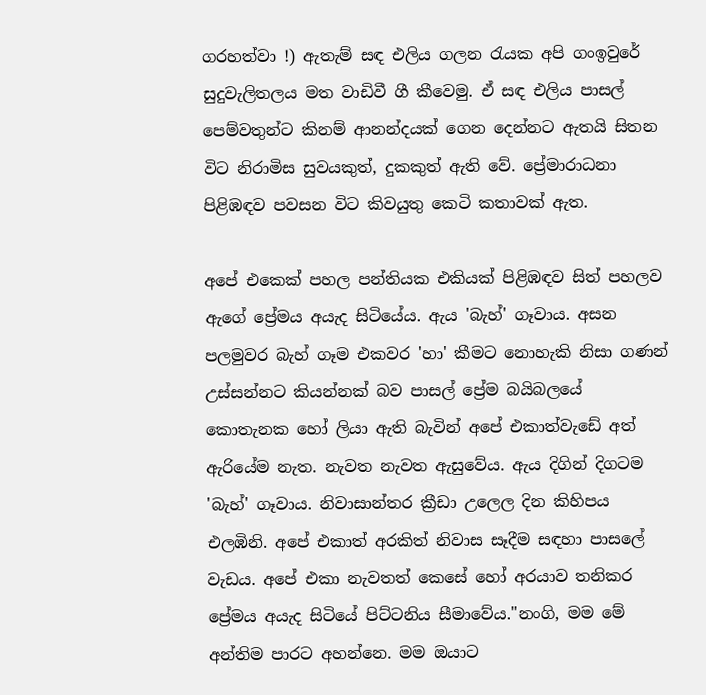ගරහත්වා !) ඇතැම් සඳ එලිය ගලන රැයක අපි ගංඉවුරේ සුදුවැලිතලය මත වාඩිවී ගී කීවෙමු. ඒ සඳ එලිය පාසල් පෙම්වතුන්ට කිනම් ආනන්දයක් ගෙන දෙන්නට ඇතයි සිතන විට නිරාමිස සුවයකුත්, දුකකුත් ඇති වේ. ප්‍රේමාරාධනා පිළිඹඳව පවසන විට කිවයුතු කෙටි කතාවක් ඇත.

අපේ එකෙක් පහල පන්තියක එකියක් පිළිඹඳව සිත් පහලව ඇගේ ප්‍රේමය අයැද සිටියේය. ඇය 'බැහ්' ගෑවාය. අසන පලමුවර බැහ් ගෑම එකවර 'හා' කීමට නොහැකි නිසා ගණන් උස්සන්නට කියන්නක් බව පාසල් ප්‍රේම බයිබලයේ කොතැනක හෝ ලියා ඇති බැවින් අපේ එකාත්වැඩේ අත් ඇරියේම නැත. නැවත නැවත ඇසුවේය. ඇය දිගින් දිගටම 'බැහ්' ගෑවාය. නිවාසාන්තර ක්‍රීඩා උලෙල දින කිහිපය එලඹිනි. අපේ එකාත් අරකිත් නිවාස සෑදීම සඳහා පාසලේ වැඩය. අපේ එකා නැවතත් කෙසේ හෝ අරයාව තනිකර ප්‍රේමය අයැද සිටියේ පිට්ටනිය සීමාවේය."නංගි, මම මේ අන්තිම පාරට අහන්නෙ. මම ඔයාට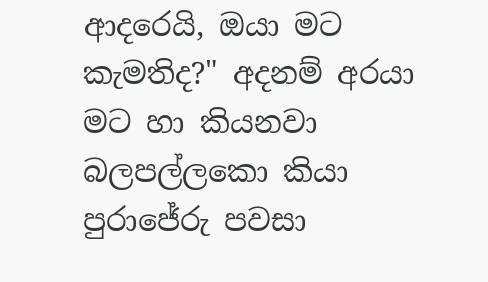ආදරෙයි, ඔයා මට කැමතිද?" අදනම් අරයා මට හා කියනවා බලපල්ලකො කියා පුරාජේරු පවසා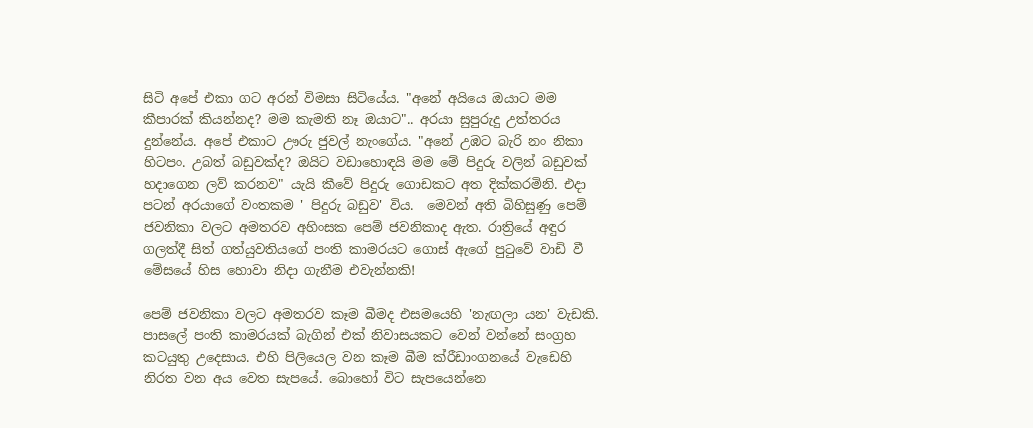සිටි අපේ එකා ගට අරන් විමසා සිටියේය. "අනේ අයියෙ ඔයාට මම කීපාරක් කියන්නද? මම කැමති නෑ ඔයාට".. අරයා සුපුරුදු උත්තරය දුන්නේය. අපේ එකාට ඌරු ජුවල් නැංගේය. "අනේ උඹට බැරි නං නිකා හිටපං. උබත් බඩුවක්ද? ඔයිට වඩාහොඳයි මම මේ පිදුරු වලින් බඩුවක් හදාගෙන ලව් කරනව" යැයි කීවේ පිදුරු ගොඩකට අත දික්කරමිනි. එදා පටන් අරයාගේ වංතකම ' පිදුරු බඩුව' විය.  මෙවන් අති බිහිසුණු පෙම් ජවනිකා වලට අමතරව අහිංසක පෙම් ජවනිකාද ඇත. රාත්‍රියේ අඳුර ගලත්දී සිත් ගත්යුවතියගේ පංති කාමරයට ගොස් ඇගේ පුටුවේ වාඩි වී මේසයේ හිස හොවා නිදා ගැනීම එවැන්නකි!

පෙම් ජවනිකා වලට අමතරව කෑම බීමද එසමයෙහි 'නැඟලා යන' වැඩකි. පාසලේ පංති කාමරයක් බැගින් එක් නිවාසයකට වෙන් වන්නේ සංග්‍රහ කටයුතු උදෙසාය. එහි පිලියෙල වන කෑම බීම ක්රීඩාංගනයේ වැඩෙහි නිරත වන අය වෙත සැපයේ. බොහෝ විට සැපයෙන්නෙ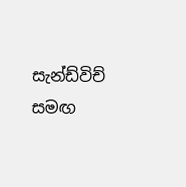සැන්ඩ්විච් සමඟ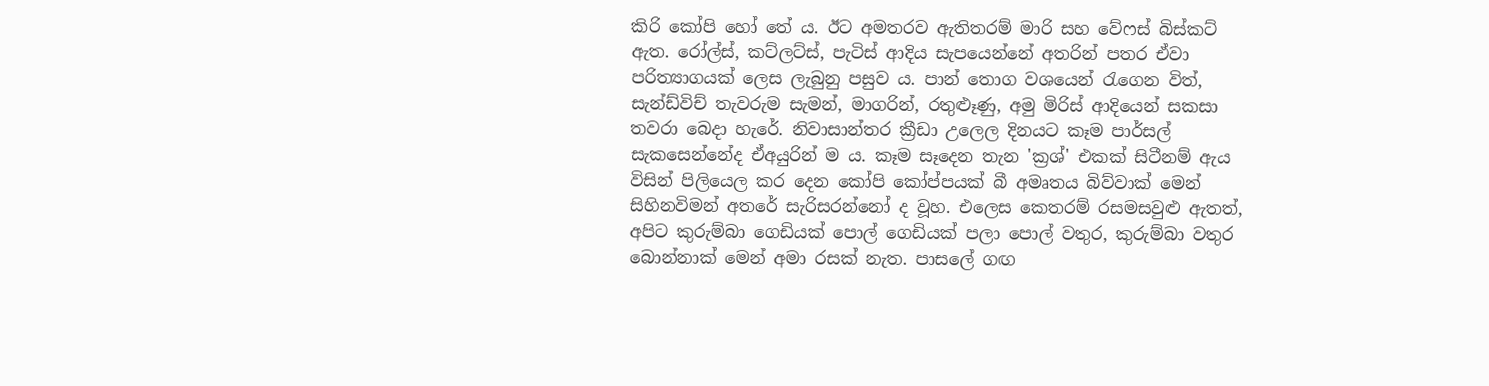කිරි කෝපි හෝ තේ ය. ඊට අමතරව ඇතිතරම් මාරි සහ වේෆස් බිස්කට් ඇත. රෝල්ස්, කට්ලට්ස්, පැටිස් ආදිය සැපයෙන්නේ අතරින් පතර ඒවා පරිත්‍යාගයක් ලෙස ලැබුනු පසුව ය. පාන් තොග වශයෙන් රැගෙන විත්, සැන්ඩ්විච් තැවරුම සැමන්, මාගරින්, රතුළූණු, අමු මිරිස් ආදියෙන් සකසා තවරා බෙදා හැරේ. නිවාසාන්තර ක්‍රීඩා උලෙල දිනයට කෑම පාර්සල් සැකසෙන්නේද ඒඅයුරින් ම ය. කෑම සෑදෙන තැන 'ක්‍රශ්' එකක් සිටීනම් ඇය විසින් පිලියෙල කර දෙන කෝපි කෝප්පයක් බී අමෘතය බිව්වාක් මෙන් සිහිනවිමන් අතරේ සැරිසරන්නෝ ද වූහ. එලෙස කෙතරම් රසමසවුළු ඇතත්, අපිට කුරුම්බා ගෙඩියක් පොල් ගෙඩියක් පලා පොල් වතුර, කුරුම්බා වතුර බොන්නාක් මෙන් අමා රසක් නැත. පාසලේ ගඟ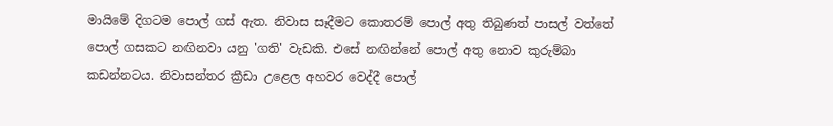මායිමේ දිගටම පොල් ගස් ඇත. නිවාස සෑදීමට කොතරම් පොල් අතු තිබුණත් පාසල් වත්තේ පොල් ගසකට නඟිනවා යනු 'ගති' වැඩකි. එසේ නඟින්නේ පොල් අතු නොව කුරුම්බා කඩන්නටය. නිවාසන්තර ක්‍රීඩා උළෙල අහවර වෙද්දී පොල්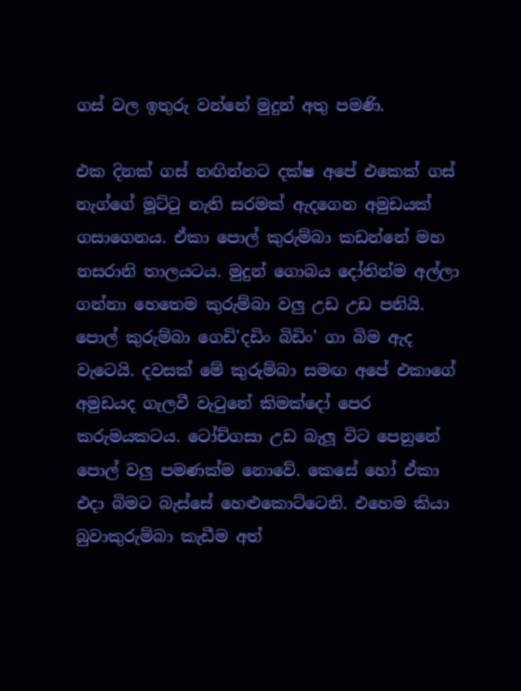ගස් වල ඉතුරු වන්නේ මුදුන් අතු පමණි.

එක දිනක් ගස් නඟින්නට දක්ෂ අපේ එකෙක් ගස් නැග්ගේ මූට්ටු නැති සරමක් ඇදගෙන අමුඩයක් ගසාගෙනය. ඒකා පොල් කුරුම්බා කඩන්නේ මහ නසරානි තාලයටය. මුදුන් ගොබය දෝතින්ම අල්ලා ගන්නා හෙතෙම කුරුම්බා වලු උඩ උඩ පනියි. පොල් කුරුම්බා ගෙඩි'දඩිං බිඩිං' ගා බිම ඇද වැටෙයි. දවසක් මේ කුරුම්බා සමඟ අපේ එකාගේ අමුඩයද ගැලවී වැටුනේ කිමක්දෝ පෙර කරුමයකටය. ටෝච්ගසා උඩ බැලූ විට පෙනුනේ පොල් වලු පමණක්ම නොවේ. කෙසේ හෝ ඒකා එදා බිමට බැස්සේ හෙළුකොට්ටෙනි. එහෙම කියා බුවාකුරුම්බා කැඩීම අත්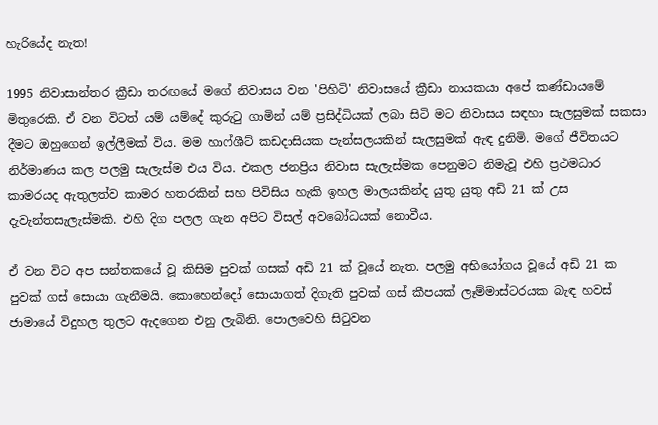හැරියේද නැත!

1995 නිවාසාන්තර ක්‍රීඩා තරඟයේ මගේ නිවාසය වන 'පිහිටි' නිවාසයේ ක්‍රීඩා නායකයා අපේ කණ්ඩායමේ මිතුරෙකි. ඒ වන විටත් යම් යම්දේ කුරුටු ගාමින් යම් ප්‍රසිද්ධියක් ලබා සිටි මට නිවාසය සඳහා සැලසුමක් සකසා දීමට ඔහුගෙන් ඉල්ලීමක් විය. මම හාෆ්ශීට් කඩදාසියක පැන්සලයකින් සැලසුමක් ඇඳ දුනිමි. මගේ ජීවිතයට නිර්මාණය කල පලමු සැලැස්ම එය විය. එකල ජනප්‍රිය නිවාස සැලැස්මක පෙනුමට නිමැවූ එහි ප්‍රථමධාර කාමරයද ඇතුලත්ව කාමර හතරකින් සහ පිවිසිය හැකි ඉහල මාලයකින්ද යුතු යුතු අඩි 21 ක් උස දැවැන්තසැලැස්මකි. එහි දිග පලල ගැන අපිට විසල් අවබෝධයක් නොවීය.

ඒ වන විට අප සන්තකයේ වූ කිසිම පුවක් ගසක් අඩි 21 ක් වූයේ නැත. පලමු අභියෝගය වූයේ අඩි 21 ක පුවක් ගස් සොයා ගැනීමයි. කොහෙන්දෝ සොයාගත් දිගැති පුවක් ගස් කීපයක් ලෑම්මාස්ටරයක බැඳ හවස් ජාමායේ විදුහල තුලට ඇදගෙන එනු ලැබිනි. පොලවෙහි සිටුවන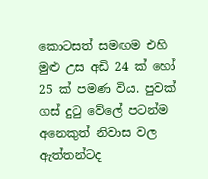කොටසත් සමඟම එහි මුළු උස අඩි 24 ක් හෝ 25 ක් පමණ විය. පුවක් ගස් දුටු වේලේ පටන්ම අනෙකුත් නිවාස වල ඇත්තන්ටද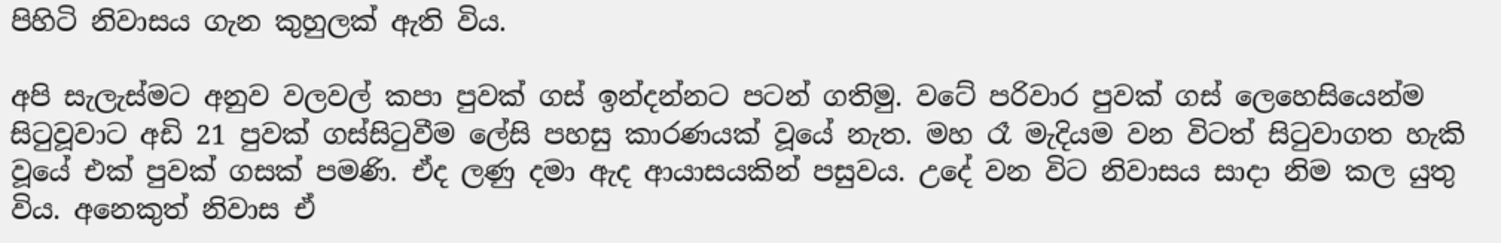පිහිටි නිවාසය ගැන කුහුලක් ඇති විය.

අපි සැලැස්මට අනුව වලවල් කපා පුවක් ගස් ඉන්දන්නට පටන් ගතිමු. වටේ පරිවාර පුවක් ගස් ලෙහෙසියෙන්ම සිටුවූවාට අඩි 21 පුවක් ගස්සිටුවීම ලේසි පහසු කාරණයක් වූයේ නැත. මහ රෑ මැදියම වන විටත් සිටුවාගත හැකි වූයේ එක් පුවක් ගසක් පමණි. ඒද ලණු දමා ඇද ආයාසයකින් පසුවය. උදේ වන විට නිවාසය සාදා නිම කල යුතු විය. අනෙකුත් නිවාස ඒ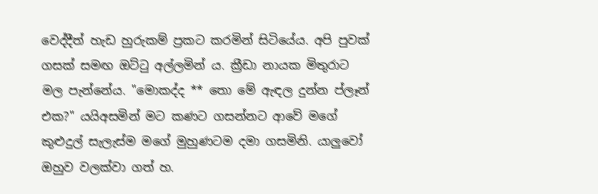වෙද්දීත් හැඩ හුරුකම් ප්‍රකට කරමින් සිටියේය. අපි පුවක් ගසක් සමඟ ඔට්ටු අල්ලමින් ය. ක්‍රීඩා නායක මිතුරාට මල පැන්නේය. "මොකද්ද ** තො මේ ඇඳල දුන්න ප්ලෑන් එක?" යයිඅසමින් මට කණට ගසන්නට ආවේ මගේ කුළුදුල් සැලැස්ම මගේ මුහුණටම දමා ගසමිනි. යාලුවෝ ඔහුව වලක්වා ගත් හ.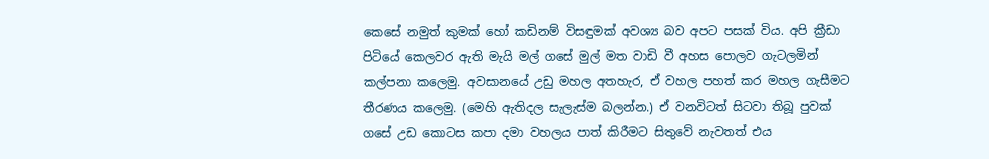කෙසේ නමුත් කුමක් හෝ කඩිනම් විසඳුමක් අවශ්‍ය බව අපට පසක් විය. අපි ක්‍රීඩා පිටියේ කෙලවර ඇති මැයි මල් ගසේ මුල් මත වාඩි වී අහස පොලව ගැටලමින් කල්පනා කලෙමු. අවසානයේ උඩු මහල අතහැර, ඒ වහල පහත් කර මහල ගැසීමට තීරණය කලෙමු. (මෙහි ඇතිදල සැලැස්ම බලන්න.) ඒ වනවිටත් සිටවා තිබූ පුවක් ගසේ උඩ කොටස කපා දමා වහලය පාත් කිරීමට සිතුවේ නැවතත් එය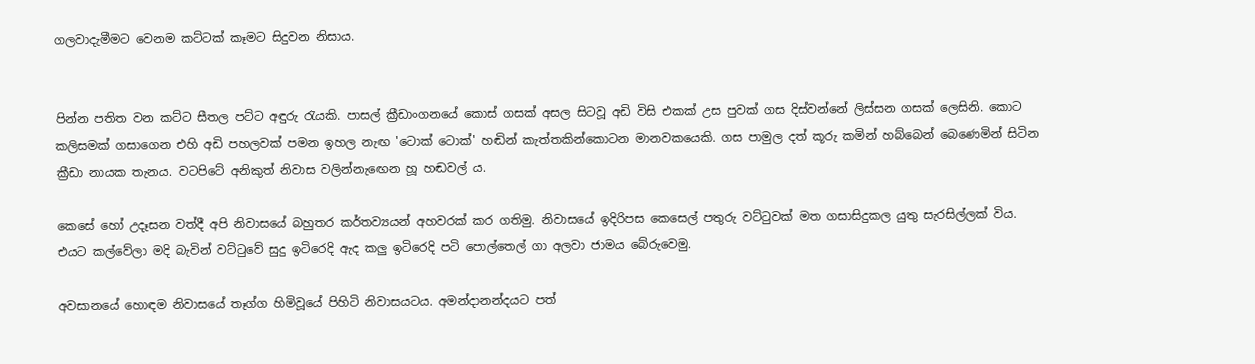ගලවාදැමීමට වෙනම කට්ටක් කෑමට සිදුවන නිසාය.


පින්න පතිත වන කට්ට සීතල පට්ට අඳුරු රැයකි. පාසල් ක්‍රීඩාංගනයේ කොස් ගසක් අසල සිටවූ අඩි විසි එකක් උස පුවක් ගස දිස්වන්නේ ලිස්සන ගසක් ලෙසිනි. කොට කලිසමක් ගසාගෙන එහි අඩි පහලවක් පමන ඉහල නැඟ 'ටොක් ටොක්' හඬින් කැත්තකින්කොටන මානවකයෙකි. ගස පාමුල දත් කූරු කමින් හබ්බෙන් බෙණෙමින් සිටින ක්‍රීඩා නායක තැනය. වටපිටේ අනිකුත් නිවාස වලින්නැඟෙන හූ හඬවල් ය.

කෙසේ හෝ උදෑසන වත්දී අපි නිවාසයේ බහුතර කර්තව්‍යයන් අහවරක් කර ගතිමු. නිවාසයේ ඉදිරිපස කෙසෙල් පතුරු වට්ටුවක් මත ගසාසිදුකල යුතු සැරසිල්ලක් විය. එයට කල්වේලා මදි බැවින් වට්ටුවේ සුදු ඉටිරෙදි ඇද කලු ඉටිරෙදි පටි පොල්තෙල් ගා අලවා ජාමය බේරුවෙමු.

අවසානයේ හොඳම නිවාසයේ තෑග්ග හිමිවූයේ පිහිටි නිවාසයටය. අමන්දානන්දයට පත්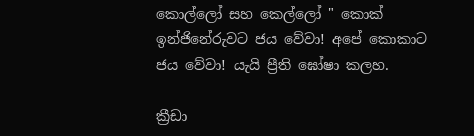කොල්ලෝ සහ කෙල්ලෝ " කොක් ඉන්ජිනේරුවට ජය වේවා! අපේ කොකාට ජය වේවා! යැයි ප්‍රීති ඝෝෂා කලහ.

ක්‍රීඩා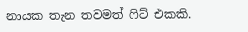නායක තැන තවමත් ෆිට් එකකි.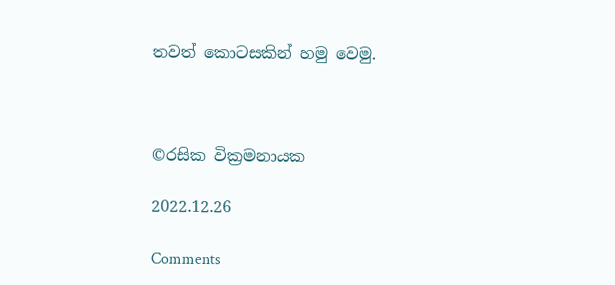තවත් කොටසකින් හමු වෙමු.



©රසික වික්‍රමනායක

2022.12.26

Comments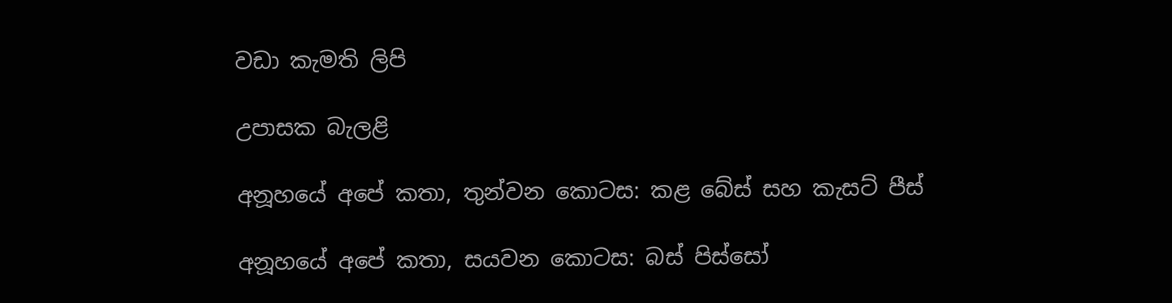වඩා කැමති ලිපි

උපාසක බැලළි

අනූහයේ අපේ කතා, තුන්වන කොටස: කළ බේස් සහ කැසට් පීස්

අනූහයේ අපේ කතා, සයවන කොටස: බස් පිස්සෝ